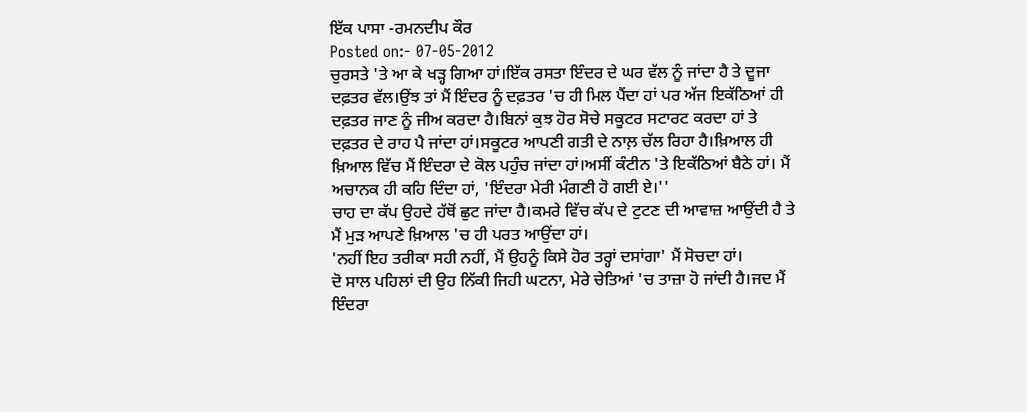ਇੱਕ ਪਾਸਾ -ਰਮਨਦੀਪ ਕੌਰ
Posted on:- 07-05-2012
ਚੁਰਸਤੇ 'ਤੇ ਆ ਕੇ ਖੜ੍ਹ ਗਿਆ ਹਾਂ।ਇੱਕ ਰਸਤਾ ਇੰਦਰ ਦੇ ਘਰ ਵੱਲ ਨੂੰ ਜਾਂਦਾ ਹੈ ਤੇ ਦੂਜਾ ਦਫ਼ਤਰ ਵੱਲ।ਉਂਝ ਤਾਂ ਮੈਂ ਇੰਦਰ ਨੂੰ ਦਫ਼ਤਰ 'ਚ ਹੀ ਮਿਲ ਪੈਂਦਾ ਹਾਂ ਪਰ ਅੱਜ ਇਕੱਠਿਆਂ ਹੀ ਦਫ਼ਤਰ ਜਾਣ ਨੂੰ ਜੀਅ ਕਰਦਾ ਹੈ।ਬਿਨਾਂ ਕੁਝ ਹੋਰ ਸੋਚੇ ਸਕੂਟਰ ਸਟਾਰਟ ਕਰਦਾ ਹਾਂ ਤੇ ਦਫ਼ਤਰ ਦੇ ਰਾਹ ਪੈ ਜਾਂਦਾ ਹਾਂ।ਸਕੂਟਰ ਆਪਣੀ ਗਤੀ ਦੇ ਨਾਲ਼ ਚੱਲ ਰਿਹਾ ਹੈ।ਖ਼ਿਆਲ ਹੀ ਖ਼ਿਆਲ ਵਿੱਚ ਮੈਂ ਇੰਦਰਾ ਦੇ ਕੋਲ ਪਹੁੰਚ ਜਾਂਦਾ ਹਾਂ।ਅਸੀਂ ਕੰਟੀਨ 'ਤੇ ਇਕੱਠਿਆਂ ਬੈਠੇ ਹਾਂ। ਮੈਂ ਅਚਾਨਕ ਹੀ ਕਹਿ ਦਿੰਦਾ ਹਾਂ, 'ਇੰਦਰਾ ਮੇਰੀ ਮੰਗਣੀ ਹੋ ਗਈ ਏ।''
ਚਾਹ ਦਾ ਕੱਪ ਉਹਦੇ ਹੱਥੋਂ ਛੁਟ ਜਾਂਦਾ ਹੈ।ਕਮਰੇ ਵਿੱਚ ਕੱਪ ਦੇ ਟੁਟਣ ਦੀ ਆਵਾਜ਼ ਆਉਂਦੀ ਹੈ ਤੇ ਮੈਂ ਮੁੜ ਆਪਣੇ ਖ਼ਿਆਲ 'ਚ ਹੀ ਪਰਤ ਆਉਂਦਾ ਹਾਂ।
'ਨਹੀਂ ਇਹ ਤਰੀਕਾ ਸਹੀ ਨਹੀਂ, ਮੈਂ ਉਹਨੂੰ ਕਿਸੇ ਹੋਰ ਤਰ੍ਹਾਂ ਦਸਾਂਗਾ' ਮੈਂ ਸੋਚਦਾ ਹਾਂ।
ਦੋ ਸਾਲ ਪਹਿਲਾਂ ਦੀ ਉਹ ਨਿੱਕੀ ਜਿਹੀ ਘਟਨਾ, ਮੇਰੇ ਚੇਤਿਆਂ 'ਚ ਤਾਜ਼ਾ ਹੋ ਜਾਂਦੀ ਹੈ।ਜਦ ਮੈਂ ਇੰਦਰਾ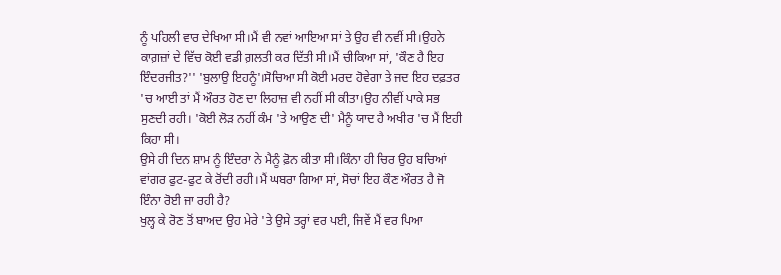ਨੂੰ ਪਹਿਲੀ ਵਾਰ ਦੇਖਿਆ ਸੀ।ਮੈਂ ਵੀ ਨਵਾਂ ਆਇਆ ਸਾਂ ਤੇ ਉਹ ਵੀ ਨਵੀਂ ਸੀ।ਉਹਨੇ ਕਾਗ਼ਜ਼ਾਂ ਦੇ ਵਿੱਚ ਕੋਈ ਵਡੀ ਗ਼ਲਤੀ ਕਰ ਦਿੱਤੀ ਸੀ।ਮੈਂ ਚੀਕਿਆ ਸਾਂ, 'ਕੌਣ ਹੈ ਇਹ ਇੰਦਰਜੀਤ?'' 'ਬੁਲਾਉ ਇਹਨੂੰ'।ਸੋਚਿਆ ਸੀ ਕੋਈ ਮਰਦ ਹੋਵੇਗਾ ਤੇ ਜਦ ਇਹ ਦਫ਼ਤਰ 'ਚ ਆਈ ਤਾਂ ਮੈਂ ਔਰਤ ਹੋਣ ਦਾ ਲਿਹਾਜ਼ ਵੀ ਨਹੀਂ ਸੀ ਕੀਤਾ।ਉਹ ਨੀਵੀਂ ਪਾਕੇ ਸਭ ਸੁਣਦੀ ਰਹੀ। 'ਕੋਈ ਲੋੜ ਨਹੀਂ ਕੰਮ 'ਤੇ ਆਉਣ ਦੀ' ਮੈਨੂੰ ਯਾਦ ਹੈ ਅਖੀਰ 'ਚ ਮੈਂ ਇਹੀ ਕਿਹਾ ਸੀ।
ਉਸੇ ਹੀ ਦਿਨ ਸ਼ਾਮ ਨੂੰ ਇੰਦਰਾ ਨੇ ਮੈਨੂੰ ਫ਼ੋਨ ਕੀਤਾ ਸੀ।ਕਿੰਨਾ ਹੀ ਚਿਰ ਉਹ ਬਚਿਆਂ ਵਾਂਗਰ ਫੁਟ-ਫੁਟ ਕੇ ਰੋਂਦੀ ਰਹੀ।ਮੈਂ ਘਬਰਾ ਗਿਆ ਸਾਂ, ਸੋਚਾਂ ਇਹ ਕੌਣ ਔਰਤ ਹੈ ਜੋ ਇੰਨਾ ਰੋਈ ਜਾ ਰਹੀ ਹੈ?
ਖੁਲ੍ਹ ਕੇ ਰੋਣ ਤੋਂ ਬਾਅਦ ਉਹ ਮੇਰੇ 'ਤੇ ਉਸੇ ਤਰ੍ਹਾਂ ਵਰ ਪਈ, ਜਿਵੇਂ ਮੈਂ ਵਰ ਪਿਆ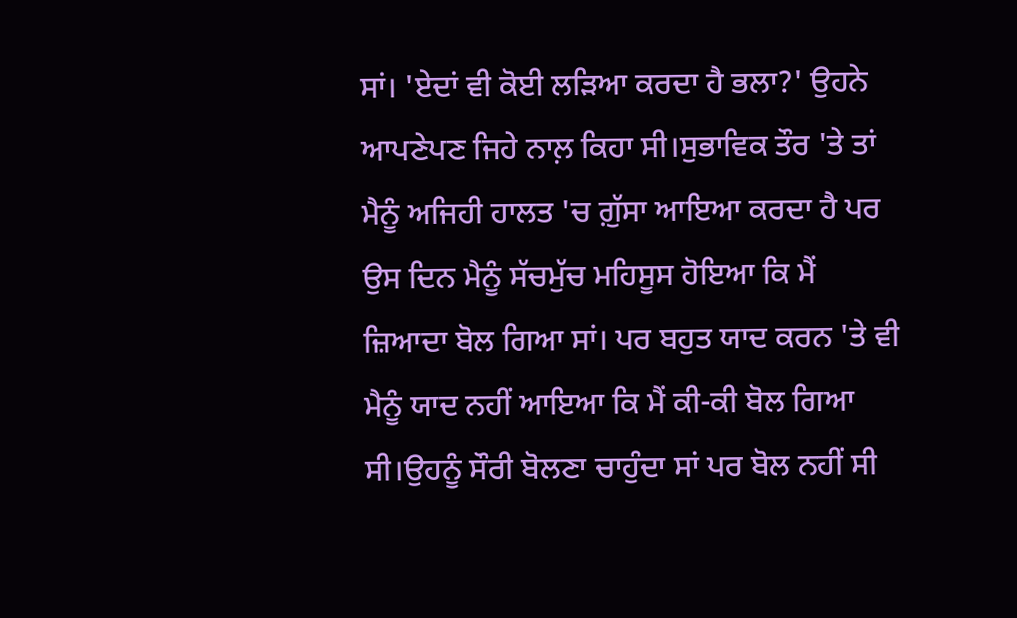ਸਾਂ। 'ਏਦਾਂ ਵੀ ਕੋਈ ਲੜਿਆ ਕਰਦਾ ਹੈ ਭਲਾ?' ਉਹਨੇ ਆਪਣੇਪਣ ਜਿਹੇ ਨਾਲ਼ ਕਿਹਾ ਸੀ।ਸੁਭਾਵਿਕ ਤੌਰ 'ਤੇ ਤਾਂ ਮੈਨੂੰ ਅਜਿਹੀ ਹਾਲਤ 'ਚ ਗ਼ੁੱਸਾ ਆਇਆ ਕਰਦਾ ਹੈ ਪਰ ਉਸ ਦਿਨ ਮੈਨੂੰ ਸੱਚਮੁੱਚ ਮਹਿਸੂਸ ਹੋਇਆ ਕਿ ਮੈਂ ਜ਼ਿਆਦਾ ਬੋਲ ਗਿਆ ਸਾਂ। ਪਰ ਬਹੁਤ ਯਾਦ ਕਰਨ 'ਤੇ ਵੀ ਮੈਨੂੰ ਯਾਦ ਨਹੀਂ ਆਇਆ ਕਿ ਮੈਂ ਕੀ-ਕੀ ਬੋਲ ਗਿਆ ਸੀ।ਉਹਨੂੰ ਸੌਰੀ ਬੋਲਣਾ ਚਾਹੁੰਦਾ ਸਾਂ ਪਰ ਬੋਲ ਨਹੀਂ ਸੀ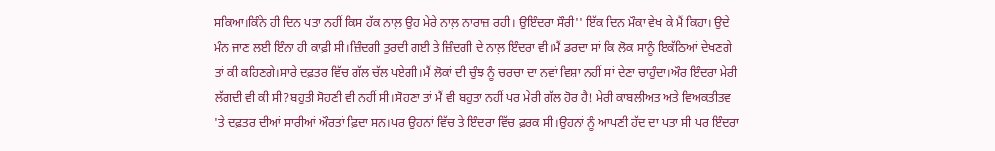ਸਕਿਆ।ਕਿੰਨੇ ਹੀ ਦਿਨ ਪਤਾ ਨਹੀਂ ਕਿਸ ਹੱਕ ਨਾਲ਼ ਉਹ ਮੇਰੇ ਨਾਲ਼ ਨਾਰਾਜ਼ ਰਹੀ। ਉਇੰਦਰਾ ਸੌਰੀ'' ਇੱਕ ਦਿਨ ਮੌਕਾ ਵੇਖ ਕੇ ਮੈਂ ਕਿਹਾ। ਉਦੇ ਮੰਨ ਜਾਣ ਲਈ ਇੰਨਾ ਹੀ ਕਾਫ਼ੀ ਸੀ।ਜ਼ਿੰਦਗੀ ਤੁਰਦੀ ਗਈ ਤੇ ਜ਼ਿੰਦਗੀ ਦੇ ਨਾਲ਼ ਇੰਦਰਾ ਵੀ।ਮੈਂ ਡਰਦਾ ਸਾਂ ਕਿ ਲੋਕ ਸਾਨੂੰ ਇਕੱਠਿਆਂ ਦੇਖਣਗੇ ਤਾਂ ਕੀ ਕਹਿਣਗੇ।ਸਾਰੇ ਦਫ਼ਤਰ ਵਿੱਚ ਗੱਲ ਚੱਲ ਪਏਗੀ।ਮੈਂ ਲੋਕਾਂ ਦੀ ਚੁੰਝ ਨੂੰ ਚਰਚਾ ਦਾ ਨਵਾਂ ਵਿਸ਼ਾ ਨਹੀਂ ਸਾਂ ਦੇਣਾ ਚਾਹੁੰਦਾ।ਔਰ ਇੰਦਰਾ ਮੇਰੀ ਲੱਗਦੀ ਵੀ ਕੀ ਸੀ?ਬਹੁਤੀ ਸੋਹਣੀ ਵੀ ਨਹੀਂ ਸੀ।ਸੋਹਣਾ ਤਾਂ ਮੈਂ ਵੀ ਬਹੁਤਾ ਨਹੀਂ ਪਰ ਮੇਰੀ ਗੱਲ ਹੋਰ ਹੈ! ਮੇਰੀ ਕਾਬਲੀਅਤ ਅਤੇ ਵਿਅਕਤੀਤਵ 'ਤੇ ਦਫ਼ਤਰ ਦੀਆਂ ਸਾਰੀਆਂ ਔਰਤਾਂ ਫ਼ਿਦਾ ਸਨ।ਪਰ ਉਹਨਾਂ ਵਿੱਚ ਤੇ ਇੰਦਰਾ ਵਿੱਚ ਫ਼ਰਕ ਸੀ।ਉਹਨਾਂ ਨੂੰ ਆਪਣੀ ਹੱਦ ਦਾ ਪਤਾ ਸੀ ਪਰ ਇੰਦਰਾ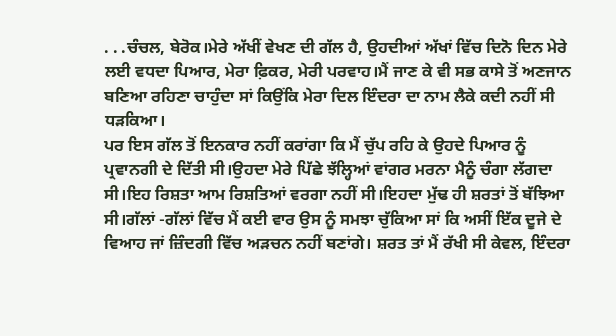. . .ਚੰਚਲ, ਬੇਰੋਕ।ਮੇਰੇ ਅੱਖੀਂ ਵੇਖਣ ਦੀ ਗੱਲ ਹੈ, ਉਹਦੀਆਂ ਅੱਖਾਂ ਵਿੱਚ ਦਿਨੋ ਦਿਨ ਮੇਰੇ ਲਈ ਵਧਦਾ ਪਿਆਰ, ਮੇਰਾ ਫ਼ਿਕਰ, ਮੇਰੀ ਪਰਵਾਹ।ਮੈਂ ਜਾਣ ਕੇ ਵੀ ਸਭ ਕਾਸੇ ਤੋਂ ਅਣਜਾਨ ਬਣਿਆ ਰਹਿਣਾ ਚਾਹੁੰਦਾ ਸਾਂ ਕਿਉਂਕਿ ਮੇਰਾ ਦਿਲ ਇੰਦਰਾ ਦਾ ਨਾਮ ਲੈਕੇ ਕਦੀ ਨਹੀਂ ਸੀ ਧੜਕਿਆ।
ਪਰ ਇਸ ਗੱਲ ਤੋਂ ਇਨਕਾਰ ਨਹੀਂ ਕਰਾਂਗਾ ਕਿ ਮੈਂ ਚੁੱਪ ਰਹਿ ਕੇ ਉਹਦੇ ਪਿਆਰ ਨੂੰ ਪ੍ਰਵਾਨਗੀ ਦੇ ਦਿੱਤੀ ਸੀ।ਉਹਦਾ ਮੇਰੇ ਪਿੱਛੇ ਝੱਲ੍ਹਿਆਂ ਵਾਂਗਰ ਮਰਨਾ ਮੈਨੂੰ ਚੰਗਾ ਲੱਗਦਾ ਸੀ।ਇਹ ਰਿਸ਼ਤਾ ਆਮ ਰਿਸ਼ਤਿਆਂ ਵਰਗਾ ਨਹੀਂ ਸੀ।ਇਹਦਾ ਮੁੱਢ ਹੀ ਸ਼ਰਤਾਂ ਤੋਂ ਬੱਝਿਆ ਸੀ।ਗੱਲਾਂ -ਗੱਲਾਂ ਵਿੱਚ ਮੈਂ ਕਈ ਵਾਰ ਉਸ ਨੂੰ ਸਮਝਾ ਚੁੱਕਿਆ ਸਾਂ ਕਿ ਅਸੀਂ ਇੱਕ ਦੂਜੇ ਦੇ ਵਿਆਹ ਜਾਂ ਜ਼ਿੰਦਗੀ ਵਿੱਚ ਅੜਚਨ ਨਹੀਂ ਬਣਾਂਗੇ। ਸ਼ਰਤ ਤਾਂ ਮੈਂ ਰੱਖੀ ਸੀ ਕੇਵਲ, ਇੰਦਰਾ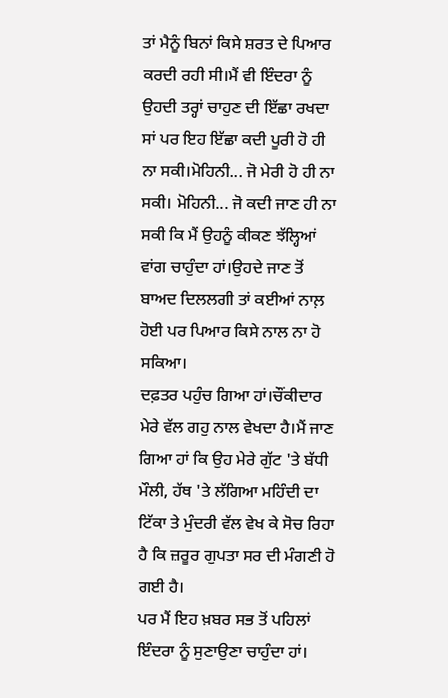ਤਾਂ ਮੈਨੂੰ ਬਿਨਾਂ ਕਿਸੇ ਸ਼ਰਤ ਦੇ ਪਿਆਰ ਕਰਦੀ ਰਹੀ ਸੀ।ਮੈਂ ਵੀ ਇੰਦਰਾ ਨੂੰ ਉਹਦੀ ਤਰ੍ਹਾਂ ਚਾਹੁਣ ਦੀ ਇੱਛਾ ਰਖਦਾ ਸਾਂ ਪਰ ਇਹ ਇੱਛਾ ਕਦੀ ਪੂਰੀ ਹੋ ਹੀ ਨਾ ਸਕੀ।ਮੋਹਿਨੀ... ਜੋ ਮੇਰੀ ਹੋ ਹੀ ਨਾ ਸਕੀ। ਮੋਹਿਨੀ... ਜੋ ਕਦੀ ਜਾਣ ਹੀ ਨਾ ਸਕੀ ਕਿ ਮੈਂ ਉਹਨੂੰ ਕੀਕਣ ਝੱਲ੍ਹਿਆਂ ਵਾਂਗ ਚਾਹੁੰਦਾ ਹਾਂ।ਉਹਦੇ ਜਾਣ ਤੋਂ ਬਾਅਦ ਦਿਲਲਗੀ ਤਾਂ ਕਈਆਂ ਨਾਲ਼ ਹੋਈ ਪਰ ਪਿਆਰ ਕਿਸੇ ਨਾਲ ਨਾ ਹੋ ਸਕਿਆ।
ਦਫ਼ਤਰ ਪਹੁੰਚ ਗਿਆ ਹਾਂ।ਚੌਂਕੀਦਾਰ ਮੇਰੇ ਵੱਲ ਗਹੁ ਨਾਲ ਵੇਖਦਾ ਹੈ।ਮੈਂ ਜਾਣ ਗਿਆ ਹਾਂ ਕਿ ਉਹ ਮੇਰੇ ਗੁੱਟ 'ਤੇ ਬੱਧੀ ਮੌਲੀ, ਹੱਥ 'ਤੇ ਲੱਗਿਆ ਮਹਿੰਦੀ ਦਾ ਟਿੱਕਾ ਤੇ ਮੁੰਦਰੀ ਵੱਲ ਵੇਖ ਕੇ ਸੋਚ ਰਿਹਾ ਹੈ ਕਿ ਜ਼ਰੂਰ ਗੁਪਤਾ ਸਰ ਦੀ ਮੰਗਣੀ ਹੋ ਗਈ ਹੈ।
ਪਰ ਮੈਂ ਇਹ ਖ਼ਬਰ ਸਭ ਤੋਂ ਪਹਿਲਾਂ ਇੰਦਰਾ ਨੂੰ ਸੁਣਾਉਣਾ ਚਾਹੁੰਦਾ ਹਾਂ।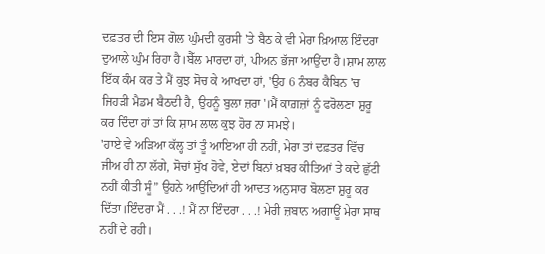ਦਫ਼ਤਰ ਦੀ ਇਸ ਗੋਲ ਘੁੰਮਦੀ ਕੁਰਸੀ 'ਤੇ ਬੈਠ ਕੇ ਵੀ ਮੇਰਾ ਖ਼ਿਆਲ ਇੰਦਰਾ ਦੁਆਲੇ ਘੁੰਮ ਰਿਹਾ ਹੈ।ਬੈੱਲ ਮਾਰਦਾ ਹਾਂ, ਪੀਅਨ ਭੱਜਾ ਆਉਂਦਾ ਹੈ।ਸ਼ਾਮ ਲਾਲ ਇੱਕ ਕੰਮ ਕਰ ਤੇ ਮੈਂ ਕੁਝ ਸੋਚ ਕੇ ਆਖਦਾ ਹਾਂ, 'ਉਹ 6 ਨੰਬਰ ਕੈਬਿਨ 'ਚ ਜਿਹੜੀ ਮੈਡਮ ਬੈਠਦੀ ਹੈ, ਉਹਨੂੰ ਬੁਲਾ ਜ਼ਰਾ'।ਮੈਂ ਕਾਗ਼ਜ਼ਾਂ ਨੂੰ ਫਰੋਲਣਾ ਸ਼ੁਰੂ ਕਰ ਦਿੰਦਾ ਹਾਂ ਤਾਂ ਕਿ ਸ਼ਾਮ ਲਾਲ ਕੁਝ ਹੋਰ ਨਾ ਸਮਝੇ।
'ਹਾਏ ਵੇ ਅੜਿਆ ਕੱਲ੍ਹ ਤਾਂ ਤੂੰ ਆਇਆ ਹੀ ਨਹੀਂ, ਮੇਰਾ ਤਾਂ ਦਫ਼ਤਰ ਵਿੱਚ ਜੀਅ ਹੀ ਨਾ ਲੱਗੇ, ਸੋਚਾਂ ਸੁੱਖ ਹੋਵੇ, ਏਦਾਂ ਬਿਨਾਂ ਖ਼ਬਰ ਕੀਤਿਆਂ ਤੇ ਕਦੇ ਛੁੱਟੀ ਨਹੀਂ ਕੀਤੀ ਸੂੰ” ਉਹਨੇ ਆਉਂਦਿਆਂ ਹੀ ਆਦਤ ਅਨੁਸਾਰ ਬੋਲਣਾ ਸ਼ੁਰੂ ਕਰ ਦਿੱਤਾ।ਇੰਦਰਾ ਮੈਂ . . .! ਮੈਂ ਨਾ ਇੰਦਰਾ . . .! ਮੇਰੀ ਜ਼ਬਾਨ ਅਗਾਊਂ ਮੇਰਾ ਸਾਥ ਨਹੀਂ ਦੇ ਰਹੀ।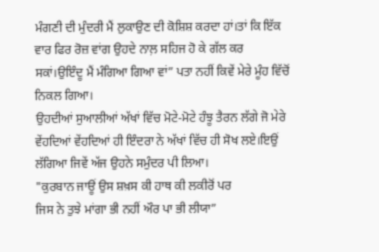ਮੰਗਣੀ ਦੀ ਮੁੰਦਰੀ ਮੈਂ ਲੁਕਾਉਣ ਦੀ ਕੋਸ਼ਿਸ਼ ਕਰਦਾ ਹਾਂ।ਤਾਂ ਕਿ ਇੱਕ ਵਾਰ ਫਿਰ ਰੋਜ਼ ਵਾਂਗ ਉਹਦੇ ਨਾਲ਼ ਸਹਿਜ ਹੋ ਕੇ ਗੱਲ ਕਰ ਸਕਾਂ।ਉਇੰਦੂ ਮੈਂ ਮੰਗਿਆ ਗਿਆ ਵਾਂ” ਪਤਾ ਨਹੀਂ ਕਿਵੇਂ ਮੇਰੇ ਮੂੰਹ ਵਿੱਚੋਂ ਨਿਕਲ ਗਿਆ।
ਉਹਦੀਆਂ ਸੁਆਲੀਆਂ ਅੱਖਾਂ ਵਿੱਚ ਮੋਟੇ-ਮੋਟੇ ਹੰਝੂ ਤੈਰਨ ਲੱਗੇ ਜੋ ਮੇਰੇ ਵੇਂਹਦਿਆਂ ਵੇਂਹਦਿਆਂ ਹੀ ਇੰਦਰਾ ਨੇ ਅੱਖਾਂ ਵਿੱਚ ਹੀ ਸੋਖ ਲਏ।ਇਉਂ ਲੱਗਿਆ ਜਿਵੇਂ ਅੱਜ ਉਹਨੇ ਸਮੁੰਦਰ ਪੀ ਲਿਆ।
"ਕੁਰਬਾਨ ਜਾਊਂ ਉਸ ਸ਼ਖ਼ਸ ਕੀ ਹਾਥ ਕੀ ਲਕੀਰੋਂ ਪਰ
ਜਿਸ ਨੇ ਤੁਝੇ ਮਾਂਗਾ ਭੀ ਨਹੀਂ ਔਰ ਪਾ ਭੀ ਲੀਯਾ”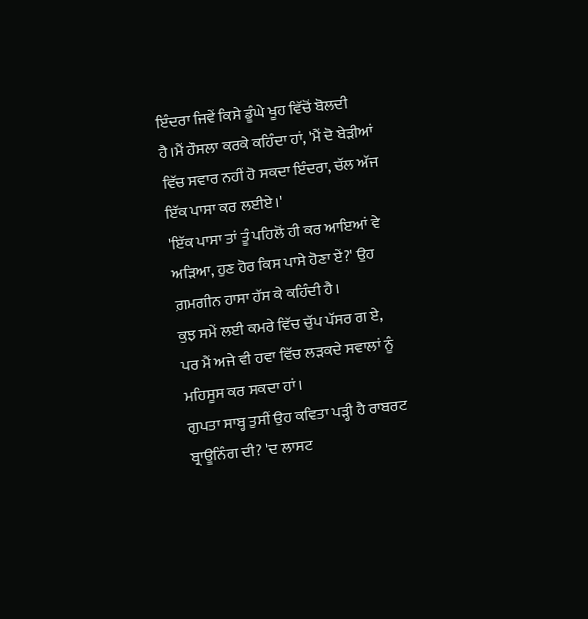ਇੰਦਰਾ ਜਿਵੇਂ ਕਿਸੇ ਡੂੰਘੇ ਖੂਹ ਵਿੱਚੋਂ ਬੋਲਦੀ ਹੈ।ਮੈਂ ਹੌਸਲਾ ਕਰਕੇ ਕਹਿੰਦਾ ਹਾਂ, 'ਮੈਂ ਦੋ ਬੇੜੀਆਂ ਵਿੱਚ ਸਵਾਰ ਨਹੀਂ ਹੋ ਸਕਦਾ ਇੰਦਰਾ, ਚੱਲ ਅੱਜ ਇੱਕ ਪਾਸਾ ਕਰ ਲਈਏ।'
'ਇੱਕ ਪਾਸਾ ਤਾਂ ਤੂੰ ਪਹਿਲੋਂ ਹੀ ਕਰ ਆਇਆਂ ਵੇ ਅੜਿਆ, ਹੁਣ ਹੋਰ ਕਿਸ ਪਾਸੇ ਹੋਣਾ ਏਂ?' ਉਹ ਗ਼ਮਗੀਨ ਹਾਸਾ ਹੱਸ ਕੇ ਕਹਿੰਦੀ ਹੈ।
ਕੁਝ ਸਮੇਂ ਲਈ ਕਮਰੇ ਵਿੱਚ ਚੁੱਪ ਪੱਸਰ ਗ ਏ, ਪਰ ਮੈਂ ਅਜੇ ਵੀ ਹਵਾ ਵਿੱਚ ਲੜਕਦੇ ਸਵਾਲਾਂ ਨੂੰ ਮਹਿਸੂਸ ਕਰ ਸਕਦਾ ਹਾਂ।
ਗੁਪਤਾ ਸਾਬ੍ਹ ਤੁਸੀਂ ਉਹ ਕਵਿਤਾ ਪੜ੍ਹੀ ਹੈ ਰਾਬਰਟ ਬ੍ਰਾਊਨਿੰਗ ਦੀ? 'ਦ ਲਾਸਟ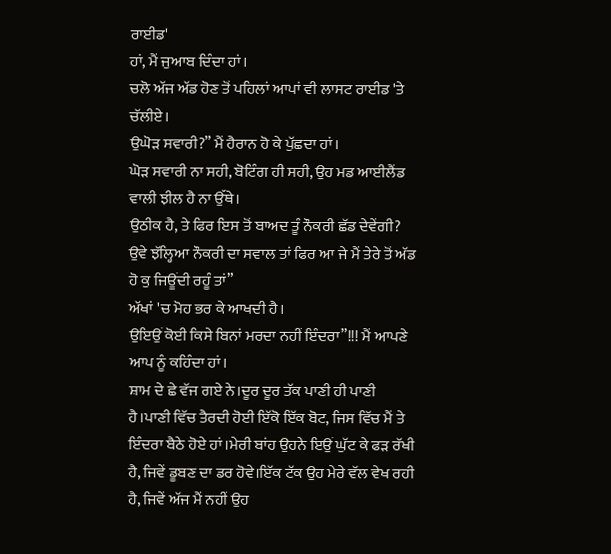ਰਾਈਡ'
ਹਾਂ, ਮੈਂ ਜੁਆਬ ਦਿੰਦਾ ਹਾਂ।
ਚਲੋ ਅੱਜ ਅੱਡ ਹੋਣ ਤੋਂ ਪਹਿਲਾਂ ਆਪਾਂ ਵੀ ਲਾਸਟ ਰਾਈਡ 'ਤੇ ਚੱਲੀਏ।
ਉਘੋੜ ਸਵਾਰੀ?” ਮੈਂ ਹੈਰਾਨ ਹੋ ਕੇ ਪੁੱਛਦਾ ਹਾਂ।
ਘੋੜ ਸਵਾਰੀ ਨਾ ਸਹੀ, ਬੋਟਿੰਗ ਹੀ ਸਹੀ, ਉਹ ਮਡ ਆਈਲੈਂਡ ਵਾਲੀ ਝੀਲ ਹੈ ਨਾ ਉੱਥੇ।
ਉਠੀਕ ਹੈ, ਤੇ ਫਿਰ ਇਸ ਤੋਂ ਬਾਅਦ ਤੂੰ ਨੌਕਰੀ ਛੱਡ ਦੇਵੇਂਗੀ?
ਉਵੇ ਝੱਲ੍ਹਿਆ ਨੌਕਰੀ ਦਾ ਸਵਾਲ ਤਾਂ ਫਿਰ ਆ ਜੇ ਮੈਂ ਤੇਰੇ ਤੋਂ ਅੱਡ ਹੋ ਕੁ ਜਿਊਂਦੀ ਰਹੂੰ ਤਾਂ”
ਅੱਖਾਂ 'ਚ ਮੋਹ ਭਰ ਕੇ ਆਖਦੀ ਹੈ।
ਉਇਉਂ ਕੋਈ ਕਿਸੇ ਬਿਨਾਂ ਮਰਦਾ ਨਹੀਂ ਇੰਦਰਾ”!!! ਮੈਂ ਆਪਣੇ ਆਪ ਨੂੰ ਕਹਿੰਦਾ ਹਾਂ।
ਸ਼ਾਮ ਦੇ ਛੇ ਵੱਜ ਗਏ ਨੇ।ਦੂਰ ਦੂਰ ਤੱਕ ਪਾਣੀ ਹੀ ਪਾਣੀ ਹੈ।ਪਾਣੀ ਵਿੱਚ ਤੈਰਦੀ ਹੋਈ ਇੱਕੋ ਇੱਕ ਬੋਟ, ਜਿਸ ਵਿੱਚ ਮੈਂ ਤੇ ਇੰਦਰਾ ਬੈਠੇ ਹੋਏ ਹਾਂ।ਮੇਰੀ ਬਾਂਹ ਉਹਨੇ ਇਉਂ ਘੁੱਟ ਕੇ ਫੜ ਰੱਖੀ ਹੈ, ਜਿਵੇਂ ਡੂਬਣ ਦਾ ਡਰ ਹੋਵੇ।ਇੱਕ ਟੱਕ ਉਹ ਮੇਰੇ ਵੱਲ ਵੇਖ ਰਹੀ ਹੈ, ਜਿਵੇਂ ਅੱਜ ਮੈਂ ਨਹੀਂ ਉਹ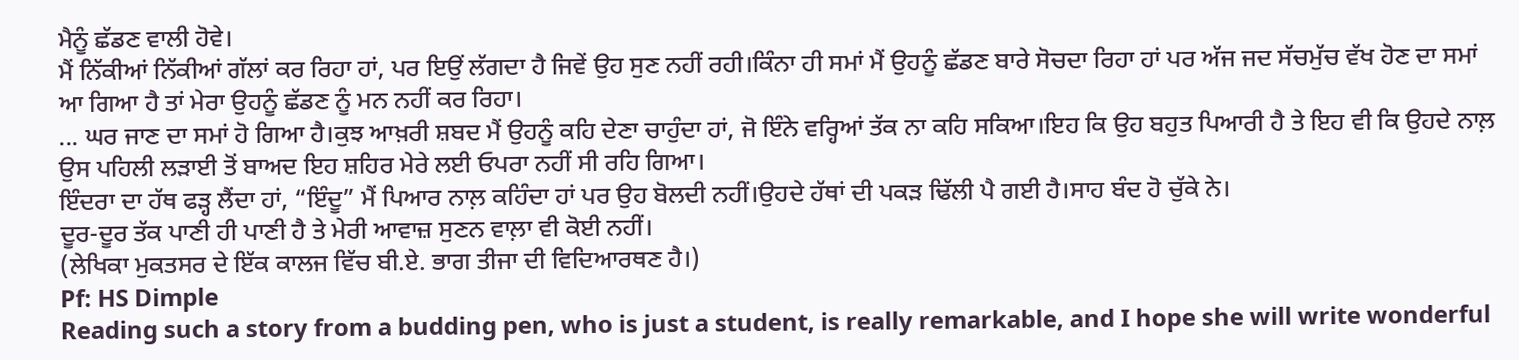ਮੈਨੂੰ ਛੱਡਣ ਵਾਲੀ ਹੋਵੇ।
ਮੈਂ ਨਿੱਕੀਆਂ ਨਿੱਕੀਆਂ ਗੱਲਾਂ ਕਰ ਰਿਹਾ ਹਾਂ, ਪਰ ਇਉਂ ਲੱਗਦਾ ਹੈ ਜਿਵੇਂ ਉਹ ਸੁਣ ਨਹੀਂ ਰਹੀ।ਕਿੰਨਾ ਹੀ ਸਮਾਂ ਮੈਂ ਉਹਨੂੰ ਛੱਡਣ ਬਾਰੇ ਸੋਚਦਾ ਰਿਹਾ ਹਾਂ ਪਰ ਅੱਜ ਜਦ ਸੱਚਮੁੱਚ ਵੱਖ ਹੋਣ ਦਾ ਸਮਾਂ ਆ ਗਿਆ ਹੈ ਤਾਂ ਮੇਰਾ ਉਹਨੂੰ ਛੱਡਣ ਨੂੰ ਮਨ ਨਹੀਂ ਕਰ ਰਿਹਾ।
... ਘਰ ਜਾਣ ਦਾ ਸਮਾਂ ਹੋ ਗਿਆ ਹੈ।ਕੁਝ ਆਖ਼ਰੀ ਸ਼ਬਦ ਮੈਂ ਉਹਨੂੰ ਕਹਿ ਦੇਣਾ ਚਾਹੁੰਦਾ ਹਾਂ, ਜੋ ਇੰਨੇ ਵਰ੍ਹਿਆਂ ਤੱਕ ਨਾ ਕਹਿ ਸਕਿਆ।ਇਹ ਕਿ ਉਹ ਬਹੁਤ ਪਿਆਰੀ ਹੈ ਤੇ ਇਹ ਵੀ ਕਿ ਉਹਦੇ ਨਾਲ਼ ਉਸ ਪਹਿਲੀ ਲੜਾਈ ਤੋਂ ਬਾਅਦ ਇਹ ਸ਼ਹਿਰ ਮੇਰੇ ਲਈ ਓਪਰਾ ਨਹੀਂ ਸੀ ਰਹਿ ਗਿਆ।
ਇੰਦਰਾ ਦਾ ਹੱਥ ਫੜ੍ਹ ਲੈਂਦਾ ਹਾਂ, “ਇੰਦੂ” ਮੈਂ ਪਿਆਰ ਨਾਲ਼ ਕਹਿੰਦਾ ਹਾਂ ਪਰ ਉਹ ਬੋਲਦੀ ਨਹੀਂ।ਉਹਦੇ ਹੱਥਾਂ ਦੀ ਪਕੜ ਢਿੱਲੀ ਪੈ ਗਈ ਹੈ।ਸਾਹ ਬੰਦ ਹੋ ਚੁੱਕੇ ਨੇ।
ਦੂਰ-ਦੂਰ ਤੱਕ ਪਾਣੀ ਹੀ ਪਾਣੀ ਹੈ ਤੇ ਮੇਰੀ ਆਵਾਜ਼ ਸੁਣਨ ਵਾਲ਼ਾ ਵੀ ਕੋਈ ਨਹੀਂ।
(ਲੇਖਿਕਾ ਮੁਕਤਸਰ ਦੇ ਇੱਕ ਕਾਲਜ ਵਿੱਚ ਬੀ.ਏ. ਭਾਗ ਤੀਜਾ ਦੀ ਵਿਦਿਆਰਥਣ ਹੈ।)
Pf: HS Dimple
Reading such a story from a budding pen, who is just a student, is really remarkable, and I hope she will write wonderful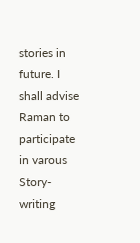stories in future. I shall advise Raman to participate in varous Story-writing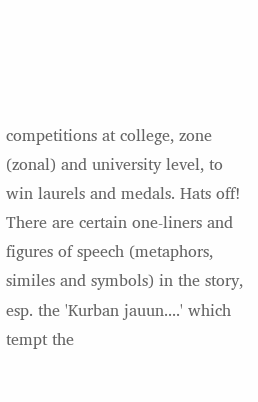competitions at college, zone (zonal) and university level, to win laurels and medals. Hats off! There are certain one-liners and figures of speech (metaphors, similes and symbols) in the story, esp. the 'Kurban jauun....' which tempt the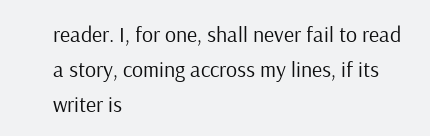reader. I, for one, shall never fail to read a story, coming accross my lines, if its writer is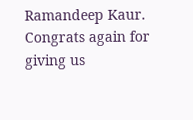Ramandeep Kaur. Congrats again for giving us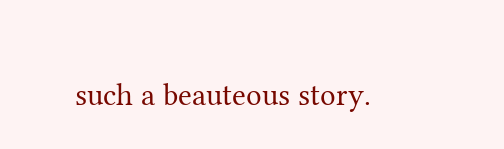such a beauteous story.